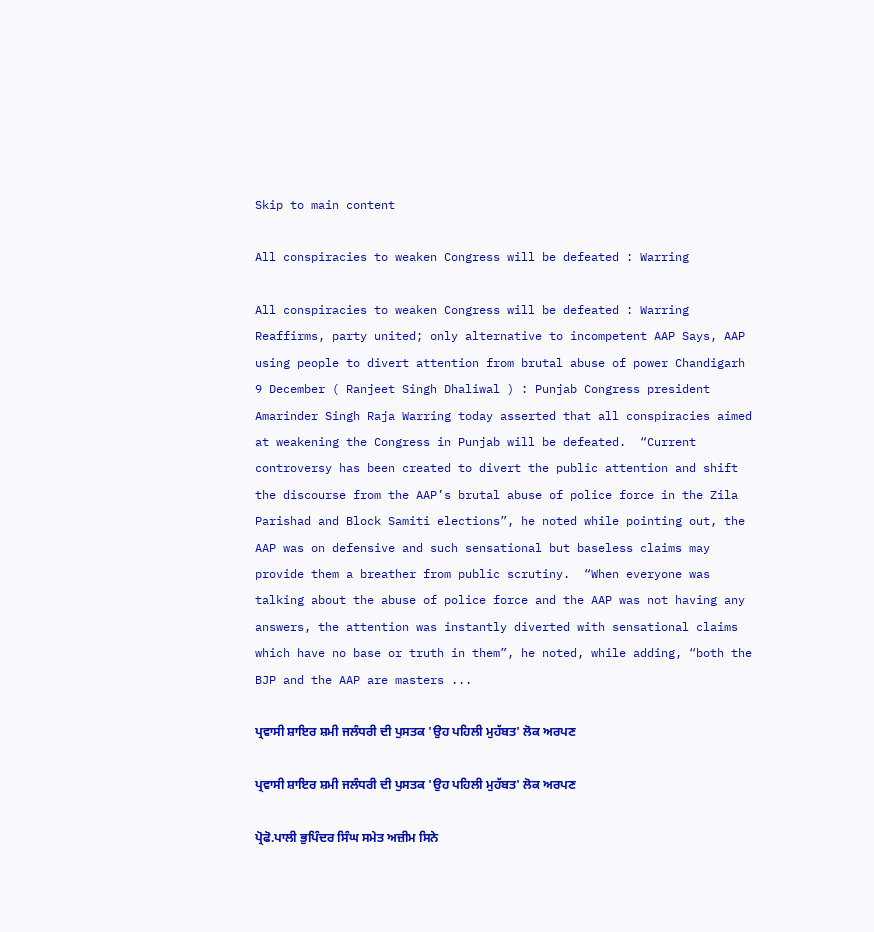Skip to main content

All conspiracies to weaken Congress will be defeated : Warring

All conspiracies to weaken Congress will be defeated : Warring Reaffirms, party united; only alternative to incompetent AAP Says, AAP using people to divert attention from brutal abuse of power Chandigarh 9 December ( Ranjeet Singh Dhaliwal ) : Punjab Congress president Amarinder Singh Raja Warring today asserted that all conspiracies aimed at weakening the Congress in Punjab will be defeated.  “Current controversy has been created to divert the public attention and shift the discourse from the AAP’s brutal abuse of police force in the Zila Parishad and Block Samiti elections”, he noted while pointing out, the AAP was on defensive and such sensational but baseless claims may provide them a breather from public scrutiny.  “When everyone was talking about the abuse of police force and the AAP was not having any answers, the attention was instantly diverted with sensational claims which have no base or truth in them”, he noted, while adding, “both the BJP and the AAP are masters ...

ਪ੍ਰਵਾਸੀ ਸ਼ਾਇਰ ਸ਼ਮੀ ਜਲੰਧਰੀ ਦੀ ਪੁਸਤਕ 'ਉਹ ਪਹਿਲੀ ਮੁਹੱਬਤ' ਲੋਕ ਅਰਪਣ

ਪ੍ਰਵਾਸੀ ਸ਼ਾਇਰ ਸ਼ਮੀ ਜਲੰਧਰੀ ਦੀ ਪੁਸਤਕ 'ਉਹ ਪਹਿਲੀ ਮੁਹੱਬਤ' ਲੋਕ ਅਰਪਣ

ਪ੍ਰੋਫੋ.ਪਾਲੀ ਭੁਪਿੰਦਰ ਸਿੰਘ ਸਮੇਤ ਅਜ਼ੀਮ ਸਿਨੇ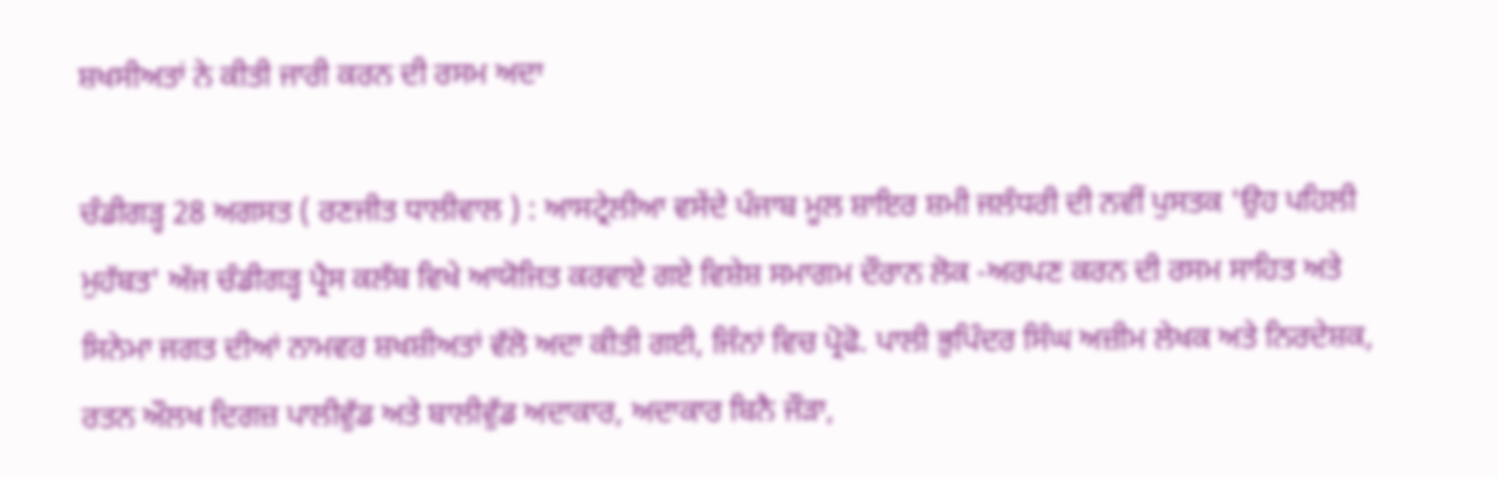ਸ਼ਖਸੀਅਤਾਂ ਨੇ ਕੀਤੀ ਜਾਰੀ ਕਰਨ ਦੀ ਰਸਮ ਅਦਾ

ਚੰਡੀਗੜ੍ਹ 28 ਅਗਸਤ ( ਰਣਜੀਤ ਧਾਲੀਵਾਲ ) : ਆਸਟ੍ਰੇਲੀਆ ਵਸੇਂਦੇ ਪੰਜਾਬ ਮੂਲ ਸ਼ਾਇਰ ਸ਼ਮੀ ਜਲੰਧਰੀ ਦੀ ਨਵੀਂ ਪੁਸਤਕ 'ਉਹ ਪਹਿਲੀ ਮੁਹੱਬਤ' ਅੱਜ ਚੰਡੀਗੜ੍ਹ ਪ੍ਰੈਸ ਕਲੱਬ ਵਿਖੇ ਆਯੋਜਿਤ ਕਰਵਾਏ ਗਏ ਵਿਸ਼ੇਸ਼ ਸਮਾਗਮ ਦੌਰਾਨ ਲੋਕ -ਅਰਪਣ ਕਰਨ ਦੀ ਰਸਮ ਸਾਹਿਤ ਅਤੇ ਸਿਨੇਮਾ ਜਗਤ ਦੀਆਂ ਨਾਮਵਰ ਸ਼ਖਸ਼ੀਅਤਾਂ ਵੱਲੋ ਅਦਾ ਕੀਤੀ ਗਈ, ਜਿੰਨਾਂ ਵਿਚ ਪ੍ਰੋਫੋ. ਪਾਲੀ ਭੁਪਿੰਦਰ ਸਿੰਘ ਅਜ਼ੀਮ ਲੇਖਕ ਅਤੇ ਨਿਰਦੇਸ਼ਕ, ਰਤਨ ਔਲਖ ਦਿਗਜ਼ ਪਾਲੀਵੁੱਡ ਅਤੇ ਬਾਲੀਵੁੱਡ ਅਦਾਕਾਰ, ਅਦਾਕਾਰ ਬਿਨੈ ਜੌੜਾ,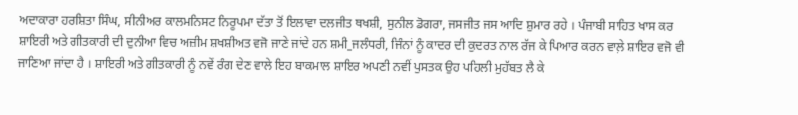ਅਦਾਕਾਰਾ ਹਰਸ਼ਿਤਾ ਸਿੰਘ, ਸੀਨੀਅਰ ਕਾਲਮਨਿਸਟ ਨਿਰੂਪਮਾ ਦੱਤਾ ਤੋਂ ਇਲਾਵਾ ਦਲਜੀਤ ਥਖਸ਼ੀ, ਸੁਨੀਲ ਡੋਗਰਾ, ਜਸਜੀਤ ਜਸ ਆਦਿ ਸ਼ੁਮਾਰ ਰਹੇ । ਪੰਜਾਬੀ ਸਾਹਿਤ ਖਾਸ ਕਰ ਸ਼ਾਇਰੀ ਅਤੇ ਗੀਤਕਾਰੀ ਦੀ ਦੁਨੀਆ ਵਿਚ ਅਜ਼ੀਮ ਸ਼ਖਸ਼ੀਅਤ ਵਜੋ ਜਾਣੇ ਜਾਂਦੇ ਹਨ ਸ਼ਮੀ_ਜਲੰਧਰੀ, ਜਿੰਨਾਂ ਨੂੰ ਕਾਦਰ ਦੀ ਕੁਦਰਤ ਨਾਲ ਰੱਜ ਕੇ ਪਿਆਰ ਕਰਨ ਵਾਲ਼ੇ ਸ਼ਾਇਰ ਵਜੋ ਵੀ ਜਾਣਿਆ ਜਾਂਦਾ ਹੈ । ਸ਼ਾਇਰੀ ਅਤੇ ਗੀਤਕਾਰੀ ਨੂੰ ਨਵੇਂ ਰੰਗ ਦੇਣ ਵਾਲੇ ਇਹ ਬਾਕਮਾਲ ਸ਼ਾਇਰ ਅਪਣੀ ਨਵੀਂ ਪੁਸਤਕ ਉਹ ਪਹਿਲੀ ਮੁਹੱਬਤ ਲੈ ਕੇ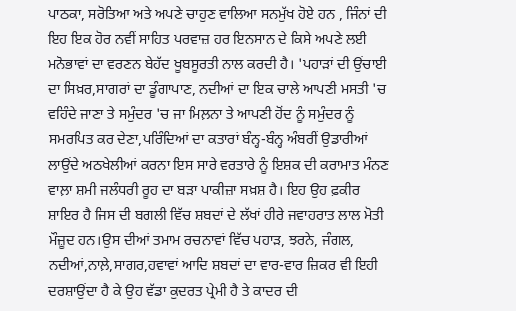ਪਾਠਕਾ, ਸਰੋਤਿਆ ਅਤੇ ਅਪਣੇ ਚਾਹੁਣ ਵਾਲਿਆ ਸਨਮੁੱਖ ਹੋਏ ਹਨ , ਜਿੰਨਾਂ ਦੀ ਇਹ ਇਕ ਹੋਰ ਨਵੀਂ ਸਾਹਿਤ ਪਰਵਾਜ਼ ਹਰ ਇਨਸਾਨ ਦੇ ਕਿਸੇ ਅਪਣੇ ਲਈ ਮਨੋਭਾਵਾਂ ਦਾ ਵਰਣਨ ਬੇਹੱਦ ਖੂਬਸੂਰਤੀ ਨਾਲ ਕਰਦੀ ਹੈ। 'ਪਹਾੜਾਂ ਦੀ ਉਂਚਾਈ ਦਾ ਸਿਖ਼ਰ,ਸਾਗਰਾਂ ਦਾ ਡੂੰਗਾਪਾਣ, ਨਦੀਆਂ ਦਾ ਇਕ ਚਾਲੇ ਆਪਣੀ ਮਸਤੀ 'ਚ ਵਹਿੰਦੇ ਜਾਣਾ ਤੇ ਸਮੁੰਦਰ 'ਚ ਜਾ ਮਿਲ਼ਨਾ ਤੇ ਆਪਣੀ ਹੋਂਦ ਨੂੰ ਸਮੁੰਦਰ ਨੂੰ ਸਮਰਪਿਤ ਕਰ ਦੇਣਾ,ਪਰਿੰਦਿਆਂ ਦਾ ਕਤਾਰਾਂ ਬੰਨ੍ਹ-ਬੰਨ੍ਹ ਅੰਬਰੀਂ ਉਡਾਰੀਆਂ ਲਾਉਂਦੇ ਅਠਖੇਲੀਆਂ ਕਰਨਾ ਇਸ ਸਾਰੇ ਵਰਤਾਰੇ ਨੂੰ ਇਸ਼ਕ ਦੀ ਕਰਾਮਾਤ ਮੰਨਣ ਵਾਲ਼ਾ ਸ਼ਮੀ ਜਲੰਧਰੀ ਰੂਹ ਦਾ ਬੜਾ ਪਾਕੀਜ਼ਾ ਸਖ਼ਸ਼ ਹੈ। ਇਹ ਉਹ ਫ਼ਕੀਰ ਸ਼ਾਇਰ ਹੈ ਜਿਸ ਦੀ ਬਗਲੀ ਵਿੱਚ ਸ਼ਬਦਾਂ ਦੇ ਲੱਖਾਂ ਹੀਰੇ ਜਵਾਹਰਾਤ ਲਾਲ ਮੋਤੀ ਮੌਜ਼ੂਦ ਹਨ।ਉਸ ਦੀਆਂ ਤਮਾਮ ਰਚਨਾਵਾਂ ਵਿੱਚ ਪਹਾੜ, ਝਰਨੇ, ਜੰਗਲ, ਨਦੀਆਂ,ਨਾਲ਼ੇ,ਸਾਗਰ,ਹਵਾਵਾਂ ਆਦਿ ਸ਼ਬਦਾਂ ਦਾ ਵਾਰ-ਵਾਰ ਜ਼ਿਕਰ ਵੀ ਇਹੀ ਦਰਸ਼ਾਉਂਦਾ ਹੈ ਕੇ ਉਹ ਵੱਡਾ ਕੁਦਰਤ ਪ੍ਰੇਮੀ ਹੈ ਤੇ ਕਾਦਰ ਦੀ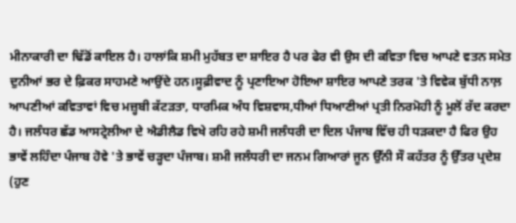ਮੀਨਾਕਾਰੀ ਦਾ ਢਿੱਡੋਂ ਕਾਇਲ ਹੈ। ਹਾਲਾਂਕਿ ਸ਼ਮੀ ਮੁਹੱਬਤ ਦਾ ਸ਼ਾਇਰ ਹੈ ਪਰ ਫੇਰ ਵੀ ਉਸ ਦੀ ਕਵਿਤਾ ਵਿਚ ਆਪਣੇ ਵਤਨ ਸਮੇਤ ਦੁਨੀਆਂ ਭਰ ਦੇ ਫ਼ਿਕਰ ਸਾਹਮਣੇ ਆਉਂਦੇ ਹਨ।ਸੂਫ਼ੀਵਾਦ ਨੂੰ ਪ੍ਰਣਾਇਆ ਹੋਇਆ ਸ਼ਾਇਰ ਆਪਣੇ ਤਰਕ 'ਤੇ ਵਿਵੇਕ ਬੁੱਧੀ ਨਾਲ਼ ਆਪਣੀਆਂ ਕਵਿਤਾਵਾਂ ਵਿਚ ਮਜ਼੍ਹਬੀ ਕੱਟੜਤਾ, ਧਾਰਮਿਕ ਅੰਧ ਵਿਸ਼ਵਾਸ,ਧੀਆਂ ਧਿਆਣੀਆਂ ਪ੍ਰਤੀ ਨਿਰਮੋਹੀ ਨੂੰ ਮੂਲੋਂ ਰੱਦ ਕਰਦਾ ਹੈ। ਜਲੰਧਰ ਛੱਡ ਆਸਟ੍ਰੇਲੀਆ ਦੇ ਐਡੀਲੈਡ ਵਿਖੇ ਰਹਿ ਰਹੇ ਸ਼ਮੀ ਜਲੰਧਰੀ ਦਾ ਦਿਲ ਪੰਜਾਬ ਵਿੱਚ ਹੀ ਧੜਕਦਾ ਹੈ ਫਿਰ ਉਹ ਭਾਵੇਂ ਲਹਿੰਦਾ ਪੰਜਾਬ ਹੋਵੇ 'ਤੇ ਭਾਵੇਂ ਚੜ੍ਹਦਾ ਪੰਜਾਬ। ਸ਼ਮੀ ਜਲੰਧਰੀ ਦਾ ਜਨਮ ਗਿਆਰਾਂ ਜੂਨ ਉੱਨੀ ਸੌ ਕਹੱਤਰ ਨੂੰ ਉੱਤਰ ਪ੍ਰਦੇਸ਼ (ਹੁਣ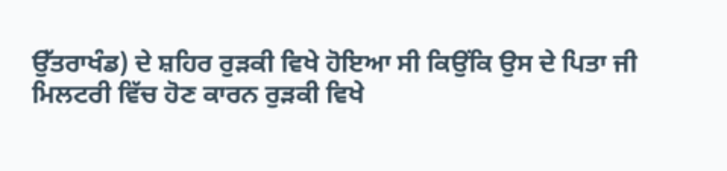ਉੱਤਰਾਖੰਡ) ਦੇ ਸ਼ਹਿਰ ਰੁੜਕੀ ਵਿਖੇ ਹੋਇਆ ਸੀ ਕਿਉਂਕਿ ਉਸ ਦੇ ਪਿਤਾ ਜੀ ਮਿਲਟਰੀ ਵਿੱਚ ਹੋਣ ਕਾਰਨ ਰੁੜਕੀ ਵਿਖੇ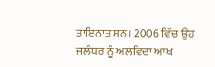ਤਾਇਨਾਤ ਸਨ। 2006 ਵਿੱਚ ਉਹ ਜਲੰਧਰ ਨੂੰ ਅਲਵਿਦਾ ਆਖ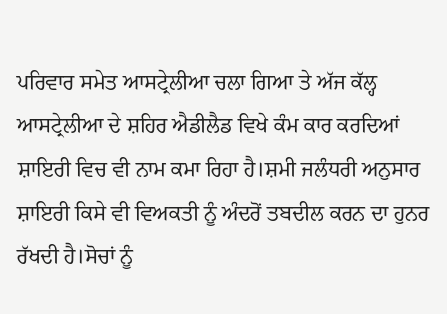ਪਰਿਵਾਰ ਸਮੇਤ ਆਸਟ੍ਰੇਲੀਆ ਚਲਾ ਗਿਆ ਤੇ ਅੱਜ ਕੱਲ੍ਹ ਆਸਟ੍ਰੇਲੀਆ ਦੇ ਸ਼ਹਿਰ ਐਡੀਲੈਡ ਵਿਖੇ ਕੰਮ ਕਾਰ ਕਰਦਿਆਂ ਸ਼ਾਇਰੀ ਵਿਚ ਵੀ ਨਾਮ ਕਮਾ ਰਿਹਾ ਹੈ।ਸ਼ਮੀ ਜਲੰਧਰੀ ਅਨੁਸਾਰ ਸ਼ਾਇਰੀ ਕਿਸੇ ਵੀ ਵਿਅਕਤੀ ਨੂੰ ਅੰਦਰੋਂ ਤਬਦੀਲ ਕਰਨ ਦਾ ਹੁਨਰ ਰੱਖਦੀ ਹੈ।ਸੋਚਾਂ ਨੂੰ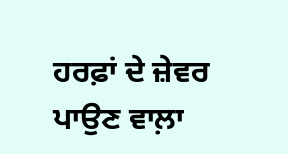ਹਰਫ਼ਾਂ ਦੇ ਜ਼ੇਵਰ ਪਾਉਣ ਵਾਲ਼ਾ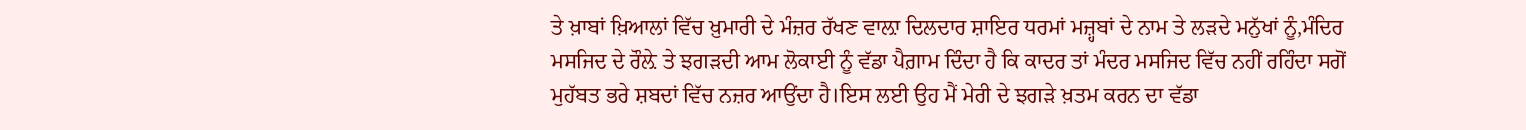ਤੇ ਖ਼ਾਬਾਂ ਖ਼ਿਆਲਾਂ ਵਿੱਚ ਖ਼ੁਮਾਰੀ ਦੇ ਮੰਜ਼ਰ ਰੱਖਣ ਵਾਲ਼ਾ ਦਿਲਦਾਰ ਸ਼ਾਇਰ ਧਰਮਾਂ ਮਜ਼੍ਹਬਾਂ ਦੇ ਨਾਮ ਤੇ ਲੜਦੇ ਮਨੁੱਖਾਂ ਨੂੰ,ਮੰਦਿਰ ਮਸਜਿਦ ਦੇ ਰੌਲ਼ੇ ਤੇ ਝਗੜਦੀ ਆਮ ਲੋਕਾਈ ਨੂੰ ਵੱਡਾ ਪੈਗ਼ਾਮ ਦਿੰਦਾ ਹੈ ਕਿ ਕਾਦਰ ਤਾਂ ਮੰਦਰ ਮਸਜਿਦ ਵਿੱਚ ਨਹੀਂ ਰਹਿੰਦਾ ਸਗੋਂ ਮੁਹੱਬਤ ਭਰੇ ਸ਼ਬਦਾਂ ਵਿੱਚ ਨਜ਼ਰ ਆਉਂਦਾ ਹੈ।ਇਸ ਲਈ ਉਹ ਮੈਂ ਮੇਰੀ ਦੇ ਝਗੜੇ ਖ਼ਤਮ ਕਰਨ ਦਾ ਵੱਡਾ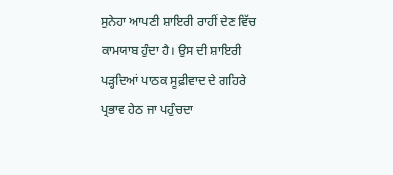ਸੁਨੇਹਾ ਆਪਣੀ ਸ਼ਾਇਰੀ ਰਾਹੀਂ ਦੇਣ ਵਿੱਚ ਕਾਮਯਾਬ ਹੁੰਦਾ ਹੈ। ਉਸ ਦੀ ਸ਼ਾਇਰੀ ਪੜ੍ਹਦਿਆਂ ਪਾਠਕ ਸੂਫ਼ੀਵਾਦ ਦੇ ਗਹਿਰੇ ਪ੍ਰਭਾਵ ਹੇਠ ਜਾ ਪਹੁੰਚਦਾ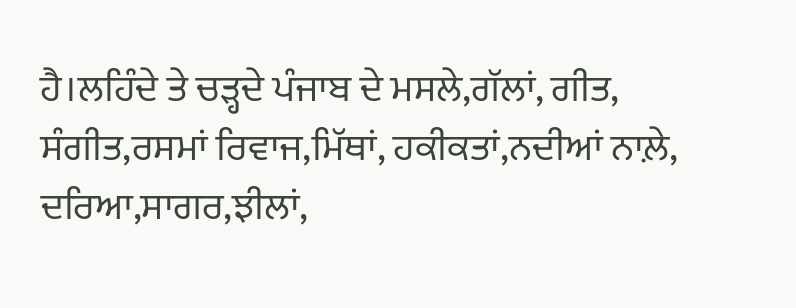ਹੈ।ਲਹਿੰਦੇ ਤੇ ਚੜ੍ਹਦੇ ਪੰਜਾਬ ਦੇ ਮਸਲੇ,ਗੱਲਾਂ, ਗੀਤ, ਸੰਗੀਤ,ਰਸਮਾਂ ਰਿਵਾਜ,ਮਿੱਥਾਂ, ਹਕੀਕਤਾਂ,ਨਦੀਆਂ ਨਾਲ਼ੇ, ਦਰਿਆ,ਸਾਗਰ,ਝੀਲਾਂ,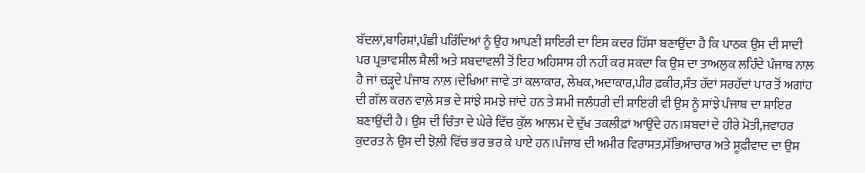ਬੱਦਲਾਂ,ਬਾਰਿਸ਼ਾਂ,ਪੰਛੀ ਪਰਿੰਦਿਆਂ ਨੂੰ ਉਹ ਆਪਣੀ ਸ਼ਾਇਰੀ ਦਾ ਇਸ ਕਦਰ ਹਿੱਸਾ ਬਣਾਉਂਦਾ ਹੈ ਕਿ ਪਾਠਕ ਉਸ ਦੀ ਸਾਦੀ ਪਰ ਪ੍ਰਭਾਵਸ਼ੀਲ ਸ਼ੈਲੀ ਅਤੇ ਸ਼ਬਦਾਵਲੀ ਤੋਂ ਇਹ ਅਹਿਸਾਸ ਹੀ ਨਹੀਂ ਕਰ ਸਕਦਾ ਕਿ ਉਸ ਦਾ ਤਾਅਲੁਕ ਲਹਿੰਦੇ ਪੰਜਾਬ ਨਾਲ਼ ਹੈ ਜਾਂ ਚੜ੍ਹਦੇ ਪੰਜਾਬ ਨਾਲ਼।ਦੇਖਿਆ ਜਾਵੇ ਤਾਂ ਕਲਾਕਾਰ, ਲੇਖਕ,ਅਦਾਕਾਰ,ਪੀਰ ਫ਼ਕੀਰ,ਸੰਤ ਹੱਦਾਂ ਸਰਹੱਦਾਂ ਪਾਰ ਤੋਂ ਅਗਾਂਹ ਦੀ ਗੱਲ ਕਰਨ ਵਾਲ਼ੇ ਸਭ ਦੇ ਸਾਂਝੇ ਸਮਝੇ ਜਾਂਦੇ ਹਨ ਤੇ ਸ਼ਮੀ ਜਲੰਧਰੀ ਦੀ ਸ਼ਾਇਰੀ ਵੀ ਉਸ ਨੂੰ ਸਾਂਝੇ ਪੰਜਾਬ ਦਾ ਸ਼ਾਇਰ ਬਣਾਉਂਦੀ ਹੈ। ਉਸ ਦੀ ਚਿੰਤਾ ਦੇ ਘੇਰੇ ਵਿੱਚ ਕੁੱਲ ਆਲਮ ਦੇ ਦੁੱਖ ਤਕਲੀਫ਼ਾਂ ਆਉਂਦੇ ਹਨ।ਸ਼ਬਦਾਂ ਦੇ ਹੀਰੇ ਮੋਤੀ,ਜਵਾਹਰ ਕੁਦਰਤ ਨੇ ਉਸ ਦੀ ਝੋਲ਼ੀ ਵਿੱਚ ਭਰ ਭਰ ਕੇ ਪਾਏ ਹਨ।ਪੰਜਾਬ ਦੀ ਅਮੀਰ ਵਿਰਾਸਤ,ਸੱਭਿਆਚਾਰ ਅਤੇ ਸੂਫ਼ੀਵਾਦ ਦਾ ਉਸ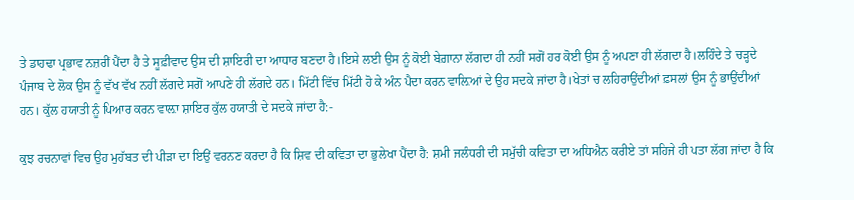ਤੇ ਡਾਹਢਾ ਪ੍ਰਭਾਵ ਨਜ਼ਰੀਂ ਪੈਂਦਾ ਹੈ ਤੇ ਸੂਫ਼ੀਵਾਦ ਉਸ ਦੀ ਸ਼ਾਇਰੀ ਦਾ ਆਧਾਰ ਬਣਦਾ ਹੈ।ਇਸੇ ਲਈ ਉਸ ਨੂੰ ਕੋਈ ਬੇਗ਼ਾਨਾ ਲੱਗਦਾ ਹੀ ਨਹੀਂ ਸਗੋਂ ਹਰ ਕੋਈ ਉਸ ਨੂੰ ਅਪਣਾ ਹੀ ਲੱਗਦਾ ਹੈ।ਲਹਿੰਦੇ ਤੇ ਚੜ੍ਹਦੇ ਪੰਜਾਬ ਦੇ ਲੋਕ ਉਸ ਨੂੰ ਵੱਖ ਵੱਖ ਨਹੀਂ ਲੱਗਦੇ ਸਗੋਂ ਆਪਣੇ ਹੀ ਲੱਗਦੇ ਹਨ। ਮਿੱਟੀ ਵਿੱਚ ਮਿੱਟੀ ਹੋ ਕੇ ਅੰਨ ਪੈਦਾ ਕਰਨ ਵਾਲ਼ਿਆਂ ਦੇ ਉਹ ਸਦਕੇ ਜਾਂਦਾ ਹੈ।ਖੇਤਾਂ ਚ ਲਹਿਰਾਉਂਦੀਆਂ ਫ਼ਸਲਾਂ ਉਸ ਨੂੰ ਭਾਉਂਦੀਆਂ ਹਨ। ਕੁੱਲ ਹਯਾਤੀ ਨੂੰ ਪਿਆਰ ਕਰਨ ਵਾਲ਼ਾ ਸ਼ਾਇਰ ਕੁੱਲ ਹਯਾਤੀ ਦੇ ਸਦਕੇ ਜਾਂਦਾ ਹੈ:-

ਕੁਝ ਰਚਨਾਵਾਂ ਵਿਚ ਉਹ ਮੁਹੱਬਤ ਦੀ ਪੀੜਾ ਦਾ ਇਉਂ ਵਰਨਣ ਕਰਦਾ ਹੈ ਕਿ ਸ਼ਿਵ ਦੀ ਕਵਿਤਾ ਦਾ ਭੁਲੇਖਾ ਪੈਂਦਾ ਹੈ: ਸ਼ਮੀ ਜਲੰਧਰੀ ਦੀ ਸਮੁੱਚੀ ਕਵਿਤਾ ਦਾ ਅਧਿਐਨ ਕਰੀਏ ਤਾਂ ਸਹਿਜੇ ਹੀ ਪਤਾ ਲੱਗ ਜਾਂਦਾ ਹੈ ਕਿ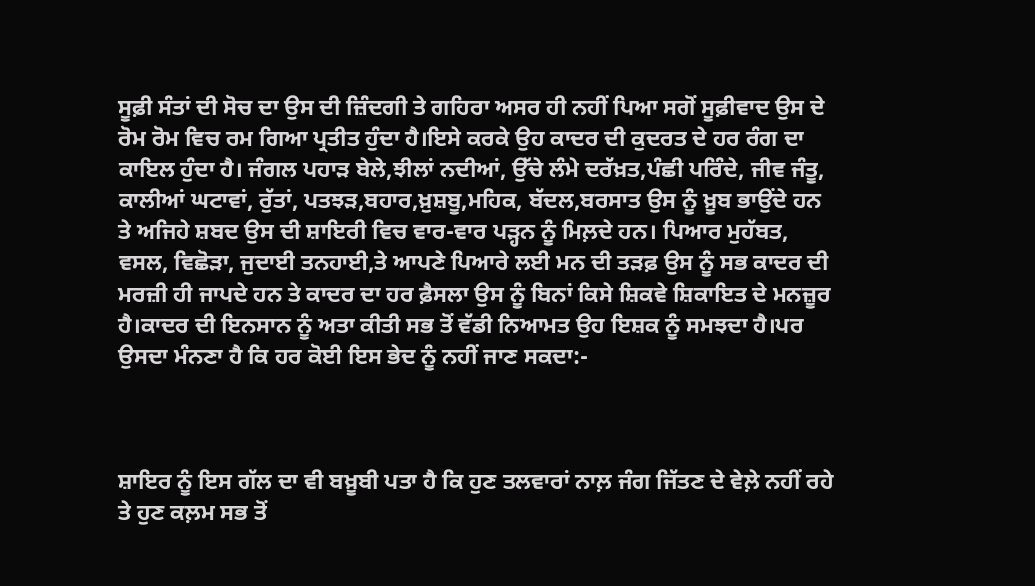ਸੂਫ਼ੀ ਸੰਤਾਂ ਦੀ ਸੋਚ ਦਾ ਉਸ ਦੀ ਜ਼ਿੰਦਗੀ ਤੇ ਗਹਿਰਾ ਅਸਰ ਹੀ ਨਹੀਂ ਪਿਆ ਸਗੋਂ ਸੂਫ਼ੀਵਾਦ ਉਸ ਦੇ ਰੋਮ ਰੋਮ ਵਿਚ ਰਮ ਗਿਆ ਪ੍ਰਤੀਤ ਹੁੰਦਾ ਹੈ।ਇਸੇ ਕਰਕੇ ਉਹ ਕਾਦਰ ਦੀ ਕੁਦਰਤ ਦੇ ਹਰ ਰੰਗ ਦਾ ਕਾਇਲ ਹੁੰਦਾ ਹੈ। ਜੰਗਲ ਪਹਾੜ ਬੇਲੇ,ਝੀਲਾਂ ਨਦੀਆਂ, ਉੱਚੇ ਲੰਮੇ ਦਰੱਖ਼ਤ,ਪੰਛੀ ਪਰਿੰਦੇ, ਜੀਵ ਜੰਤੂ, ਕਾਲੀਆਂ ਘਟਾਵਾਂ, ਰੁੱਤਾਂ, ਪਤਝੜ,ਬਹਾਰ,ਖ਼ੁਸ਼ਬੂ,ਮਹਿਕ, ਬੱਦਲ,ਬਰਸਾਤ ਉਸ ਨੂੰ ਖ਼ੂਬ ਭਾਉਂਦੇ ਹਨ ਤੇ ਅਜਿਹੇ ਸ਼ਬਦ ਉਸ ਦੀ ਸ਼ਾਇਰੀ ਵਿਚ ਵਾਰ-ਵਾਰ ਪੜ੍ਹਨ ਨੂੰ ਮਿਲ਼ਦੇ ਹਨ। ਪਿਆਰ ਮੁਹੱਬਤ, ਵਸਲ, ਵਿਛੋੜਾ, ਜੁਦਾਈ ਤਨਹਾਈ,ਤੇ ਆਪਣੇ ਪਿਆਰੇ ਲਈ ਮਨ ਦੀ ਤੜਫ਼ ਉਸ ਨੂੰ ਸਭ ਕਾਦਰ ਦੀ ਮਰਜ਼ੀ ਹੀ ਜਾਪਦੇ ਹਨ ਤੇ ਕਾਦਰ ਦਾ ਹਰ ਫ਼ੈਸਲਾ ਉਸ ਨੂੰ ਬਿਨਾਂ ਕਿਸੇ ਸ਼ਿਕਵੇ ਸ਼ਿਕਾਇਤ ਦੇ ਮਨਜ਼ੂਰ ਹੈ।ਕਾਦਰ ਦੀ ਇਨਸਾਨ ਨੂੰ ਅਤਾ ਕੀਤੀ ਸਭ ਤੋਂ ਵੱਡੀ ਨਿਆਮਤ ਉਹ ਇਸ਼ਕ ਨੂੰ ਸਮਝਦਾ ਹੈ।ਪਰ ਉਸਦਾ ਮੰਨਣਾ ਹੈ ਕਿ ਹਰ ਕੋਈ ਇਸ ਭੇਦ ਨੂੰ ਨਹੀਂ ਜਾਣ ਸਕਦਾ:-



ਸ਼ਾਇਰ ਨੂੰ ਇਸ ਗੱਲ ਦਾ ਵੀ ਬਖ਼ੂਬੀ ਪਤਾ ਹੈ ਕਿ ਹੁਣ ਤਲਵਾਰਾਂ ਨਾਲ਼ ਜੰਗ ਜਿੱਤਣ ਦੇ ਵੇਲ਼ੇ ਨਹੀਂ ਰਹੇ ਤੇ ਹੁਣ ਕਲ਼ਮ ਸਭ ਤੋਂ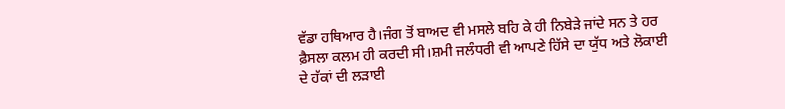ਵੱਡਾ ਹਥਿਆਰ ਹੈ।ਜੰਗ ਤੋਂ ਬਾਅਦ ਵੀ ਮਸਲੇ ਬਹਿ ਕੇ ਹੀ ਨਿਬੇੜੇ ਜਾਂਦੇ ਸਨ ਤੇ ਹਰ ਫ਼ੈਸਲਾ ਕਲਮ ਹੀ ਕਰਦੀ ਸੀ।ਸ਼ਮੀ ਜਲੰਧਰੀ ਵੀ ਆਪਣੇ ਹਿੱਸੇ ਦਾ ਯੁੱਧ ਅਤੇ ਲੋਕਾਈ ਦੇ ਹੱਕਾਂ ਦੀ ਲੜਾਈ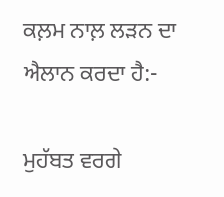ਕਲ਼ਮ ਨਾਲ਼ ਲੜਨ ਦਾ ਐਲਾਨ ਕਰਦਾ ਹੈ:-

ਮੁਹੱਬਤ ਵਰਗੇ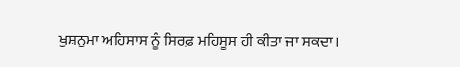ਖੁਸ਼ਨੁਮਾ ਅਹਿਸਾਸ ਨੂੰ ਸਿਰਫ਼ ਮਹਿਸੂਸ ਹੀ ਕੀਤਾ ਜਾ ਸਕਦਾ।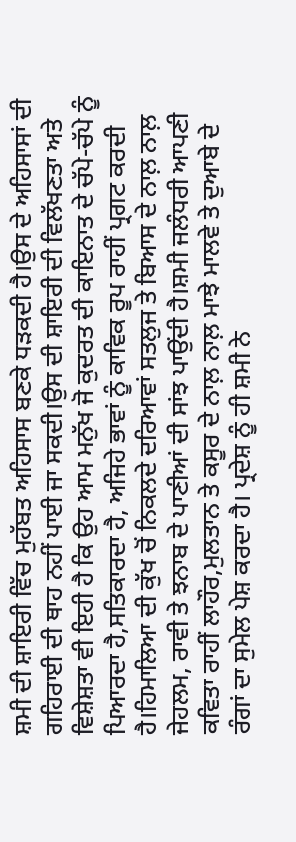ਸ਼ਮੀ ਦੀ ਸ਼ਾਇਰੀ ਵਿੱਚ ਮੁਹੱਬਤ ਅਹਿਸਾਸ ਬਣਕੇ ਧੜਕਦੀ ਹੈ।ਉਸ ਦੇ ਅਹਿਸਾਸਾਂ ਦੀ ਗਹਿਰਾਈ ਦੀ ਥਾਹ ਨਹੀਂ ਪਾਈ ਜਾ ਸਕਦੀ।ਉਸ ਦੀ ਸ਼ਾਇਰੀ ਦੀ ਵਿਲੱਖਣਤਾ ਅਤੇ ਵਿਸ਼ੇਸ਼ਤਾ ਵੀ ਇਹੀ ਹੈ ਕਿ ਉਹ ਆਮ ਮਨੁੱਖ ਜੋ ਕੁਦਰਤ ਦੀ ਕਾਇਨਾਤ ਦੇ ਚੱਪੇ-ਚੱਪੇ ਨੂੰ ਪਿਆਰਦਾ ਹੈ,ਸਤਿਕਾਰਦਾ ਹੈ, ਅਜਿਹੇ ਭਾਵਾਂ ਨੂੰ ਕਾਵਿਕ ਰੂਪ ਰਾਹੀਂ ਪ੍ਰਗਟ ਕਰਦੀ ਹੈ।ਹਿਮਾਲਿਆ ਦੀ ਕੁੱਖ ਚੋਂ ਨਿਕਲਦੇ ਦਰਿਆਵਾਂ ਸਤਲੁਜ ਤੇ ਬਿਆਸ ਦੇ ਨਾਲ਼ ਨਾਲ਼ ਜੇਹਲਮ, ਰਾਵੀ ਤੇ ਝਨਾਬ ਦੇ ਪਾਣੀਆਂ ਦੀ ਸਾਂਝ ਪਾਉਂਦੀ ਹੈ।ਸ਼ਮੀ ਜਲੰਧਰੀ ਆਪਣੀ ਕਵਿਤਾ ਰਾਹੀਂ ਲਾਹੌਰ,ਮੁਲਤਾਨ ਤੇ ਕਸੂਰ ਦੇ ਨਾਲ਼ ਨਾਲ਼ ਮਾਝੇ ਮਾਲਵੇ ਤੇ ਦੁਆਬੇ ਦੇ ਰੰਗਾਂ ਦਾ ਸੁਮੇਲ ਪੇਸ਼ ਕਰਦਾ ਹੈ। ਪ੍ਰਦੇਸ਼ ਨੂੰ ਹੀ ਸ਼ਮੀ ਨੇ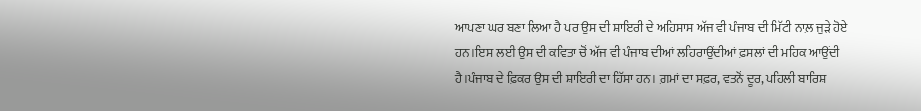ਆਪਣਾ ਘਰ ਬਣਾ ਲਿਆ ਹੈ ਪਰ ਉਸ ਦੀ ਸ਼ਾਇਰੀ ਦੇ ਅਹਿਸਾਸ ਅੱਜ ਵੀ ਪੰਜਾਬ ਦੀ ਮਿੱਟੀ ਨਾਲ਼ ਜੁੜੇ ਹੋਏ ਹਨ।ਇਸ ਲਈ ਉਸ ਦੀ ਕਵਿਤਾ ਚੋਂ ਅੱਜ ਵੀ ਪੰਜਾਬ ਦੀਆਂ ਲਹਿਰਾਉਂਦੀਆਂ ਫ਼ਸਲਾਂ ਦੀ ਮਹਿਕ ਆਉਂਦੀ ਹੈ।ਪੰਜਾਬ ਦੇ ਫ਼ਿਕਰ ਉਸ ਦੀ ਸ਼ਾਇਰੀ ਦਾ ਹਿੱਸਾ ਹਨ। ਗ਼ਮਾਂ ਦਾ ਸਫ਼ਰ, ਵਤਨੋਂ ਦੂਰ, ਪਹਿਲੀ ਬਾਰਿਸ਼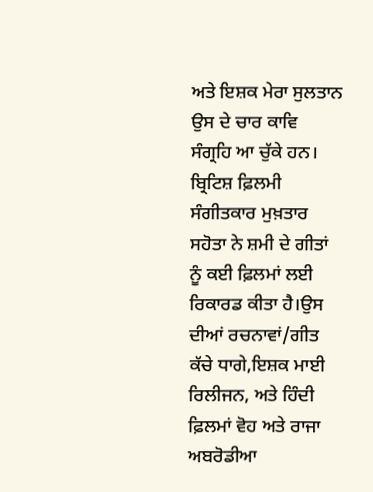ਅਤੇ ਇਸ਼ਕ ਮੇਰਾ ਸੁਲਤਾਨ ਉਸ ਦੇ ਚਾਰ ਕਾਵਿ ਸੰਗ੍ਰਹਿ ਆ ਚੁੱਕੇ ਹਨ। ਬ੍ਰਿਟਿਸ਼ ਫ਼ਿਲਮੀ ਸੰਗੀਤਕਾਰ ਮੁਖ਼ਤਾਰ ਸਹੋਤਾ ਨੇ ਸ਼ਮੀ ਦੇ ਗੀਤਾਂ ਨੂੰ ਕਈ ਫ਼ਿਲਮਾਂ ਲਈ ਰਿਕਾਰਡ ਕੀਤਾ ਹੈ।ਉਸ ਦੀਆਂ ਰਚਨਾਵਾਂ/ਗੀਤ ਕੱਚੇ ਧਾਗੇ,ਇਸ਼ਕ ਮਾਈ ਰਿਲੀਜਨ, ਅਤੇ ਹਿੰਦੀ ਫ਼ਿਲਮਾਂ ਵੋਹ ਅਤੇ ਰਾਜਾ ਅਬਰੋਡੀਆ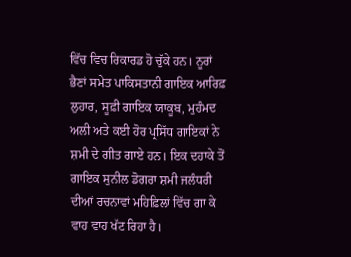ਵਿੱਚ ਵਿਚ ਰਿਕਾਰਡ ਹੋ ਚੁੱਕੇ ਹਨ। ਨੂਰਾਂ ਭੈਣਾਂ ਸਮੇਤ ਪਾਕਿਸਤਾਨੀ ਗਾਇਕ ਆਰਿਫ਼ ਲੁਹਾਰ, ਸੂਫ਼ੀ ਗਾਇਕ ਯਾਕੂਬ, ਮੁਹੰਮਦ ਅਲੀ ਅਤੇ ਕਈ ਹੋਰ ਪ੍ਰਸਿੱਧ ਗਾਇਕਾਂ ਨੇ ਸ਼ਮੀ ਦੇ ਗੀਤ ਗਾਏ ਹਨ। ਇਕ ਦਹਾਕੇ ਤੋਂ ਗਾਇਕ ਸੁਨੀਲ ਡੋਗਰਾ ਸ਼ਮੀ ਜਲੰਧਰੀ ਦੀਆਂ ਰਚਨਾਵਾਂ ਮਹਿਫ਼ਿਲਾਂ ਵਿੱਚ ਗਾ ਕੇ ਵਾਹ ਵਾਹ ਖੱਟ ਰਿਹਾ ਹੈ।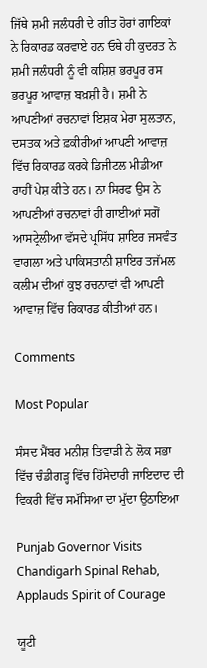ਜਿੱਥੇ ਸ਼ਮੀ ਜਲੰਧਰੀ ਦੇ ਗੀਤ ਹੋਰਾਂ ਗਾਇਕਾਂ ਨੇ ਰਿਕਾਰਡ ਕਰਵਾਏ ਹਨ ਓਥੇ ਹੀ ਕੁਦਰਤ ਨੇ ਸ਼ਮੀ ਜਲੰਧਰੀ ਨੂੰ ਵੀ ਕਸ਼ਿਸ਼ ਭਰਪੂਰ ਰਸ ਭਰਪੂਰ ਆਵਾਜ਼ ਬਖ਼ਸ਼ੀ ਹੈ। ਸ਼ਮੀ ਨੇ ਆਪਣੀਆਂ ਰਚਨਾਵਾਂ ਇਸ਼ਕ ਮੇਰਾ ਸੁਲਤਾਨ, ਦਸਤਕ ਅਤੇ ਫ਼ਕੀਰੀਆਂ ਆਪਣੀ ਆਵਾਜ਼ ਵਿੱਚ ਰਿਕਾਰਡ ਕਰਕੇ ਡਿਜੀਟਲ ਮੀਡੀਆ ਰਾਹੀਂ ਪੇਸ਼ ਕੀਤੇ ਹਨ। ਨਾ ਸਿਰਫ ਉਸ ਨੇ ਆਪਣੀਆਂ ਰਚਨਾਵਾਂ ਹੀ ਗਾਈਆਂ ਸਗੋਂ ਆਸਟ੍ਰੇਲੀਆ ਵੱਸਦੇ ਪ੍ਰਸਿੱਧ ਸ਼ਾਇਰ ਜਸਵੰਤ ਵਾਗਲਾ ਅਤੇ ਪਾਕਿਸਤਾਨੀ ਸ਼ਾਇਰ ਤਜੱਮਲ ਕਲੀਮ ਦੀਆਂ ਕੁਝ ਰਚਨਾਵਾਂ ਵੀ ਆਪਣੀ ਆਵਾਜ਼ ਵਿੱਚ ਰਿਕਾਰਡ ਕੀਤੀਆਂ ਹਨ।

Comments

Most Popular

ਸੰਸਦ ਮੈਂਬਰ ਮਨੀਸ਼ ਤਿਵਾੜੀ ਨੇ ਲੋਕ ਸਭਾ ਵਿੱਚ ਚੰਡੀਗੜ੍ਹ ਵਿੱਚ ਹਿੱਸੇਦਾਰੀ ਜਾਇਦਾਦ ਦੀ ਵਿਕਰੀ ਵਿੱਚ ਸਮੱਸਿਆ ਦਾ ਮੁੱਦਾ ਉਠਾਇਆ

Punjab Governor Visits Chandigarh Spinal Rehab, Applauds Spirit of Courage

ਯੂਟੀ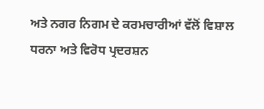ਅਤੇ ਨਗਰ ਨਿਗਮ ਦੇ ਕਰਮਚਾਰੀਆਂ ਵੱਲੋਂ ਵਿਸ਼ਾਲ ਧਰਨਾ ਅਤੇ ਵਿਰੋਧ ਪ੍ਰਦਰਸ਼ਨ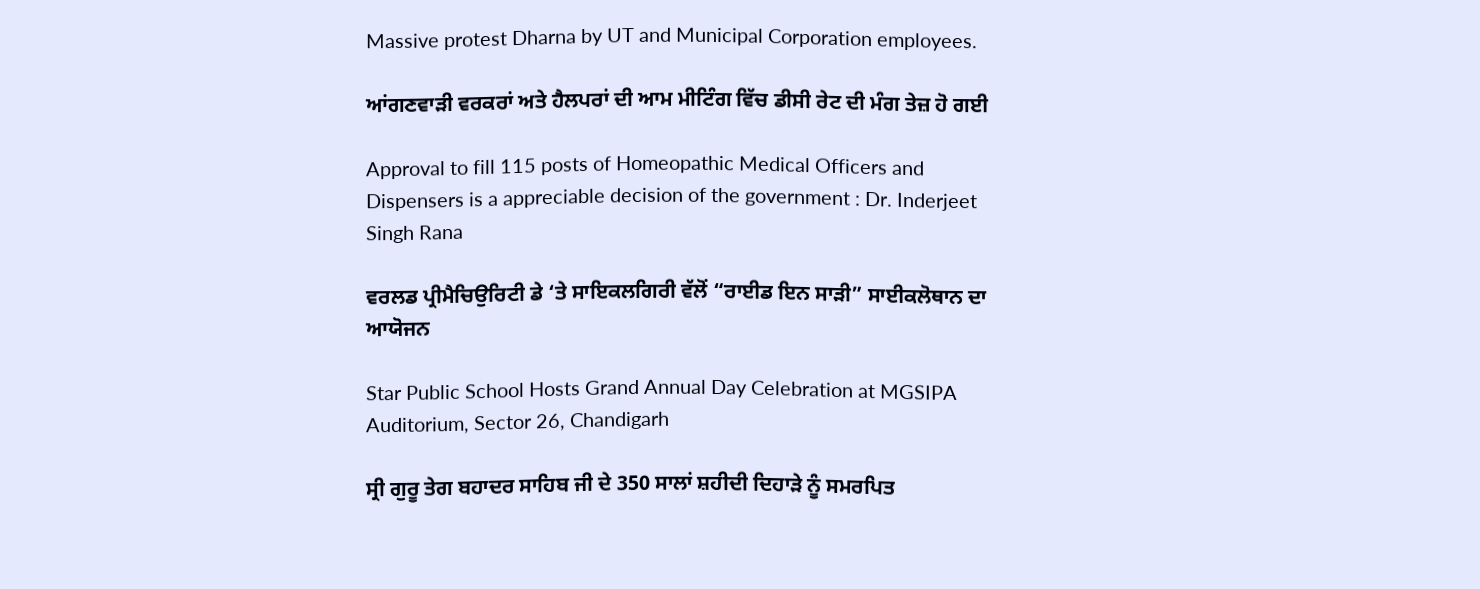Massive protest Dharna by UT and Municipal Corporation employees.

ਆਂਗਣਵਾੜੀ ਵਰਕਰਾਂ ਅਤੇ ਹੈਲਪਰਾਂ ਦੀ ਆਮ ਮੀਟਿੰਗ ਵਿੱਚ ਡੀਸੀ ਰੇਟ ਦੀ ਮੰਗ ਤੇਜ਼ ਹੋ ਗਈ

Approval to fill 115 posts of Homeopathic Medical Officers and Dispensers is a appreciable decision of the government : Dr. Inderjeet Singh Rana

ਵਰਲਡ ਪ੍ਰੀਮੈਚਿਉਰਿਟੀ ਡੇ ‘ਤੇ ਸਾਇਕਲਗਿਰੀ ਵੱਲੋਂ “ਰਾਈਡ ਇਨ ਸਾੜੀ” ਸਾਈਕਲੋਥਾਨ ਦਾ ਆਯੋਜਨ

Star Public School Hosts Grand Annual Day Celebration at MGSIPA Auditorium, Sector 26, Chandigarh

ਸ੍ਰੀ ਗੁਰੂ ਤੇਗ ਬਹਾਦਰ ਸਾਹਿਬ ਜੀ ਦੇ 350 ਸਾਲਾਂ ਸ਼ਹੀਦੀ ਦਿਹਾੜੇ ਨੂੰ ਸਮਰਪਿਤ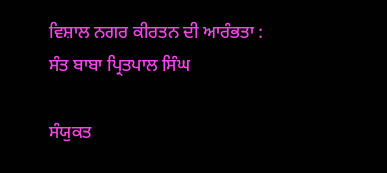ਵਿਸ਼ਾਲ ਨਗਰ ਕੀਰਤਨ ਦੀ ਆਰੰਭਤਾ : ਸੰਤ ਬਾਬਾ ਪ੍ਰਿਤਪਾਲ ਸਿੰਘ

ਸੰਯੁਕਤ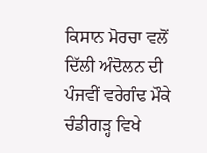ਕਿਸਾਨ ਮੋਰਚਾ ਵਲੋਂ ਦਿੱਲੀ ਅੰਦੋਲਨ ਦੀ ਪੰਜਵੀਂ ਵਰੇਗੰਢ ਮੌਕੇ ਚੰਡੀਗੜ੍ਹ ਵਿਖੇ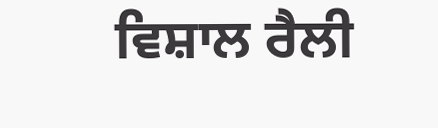ਵਿਸ਼ਾਲ ਰੈਲੀ